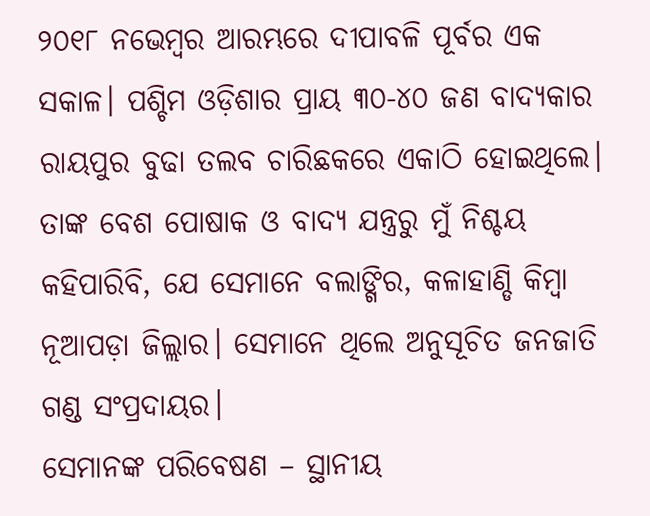୨୦୧୮ ନଭେମ୍ବର ଆରମ୍ଭରେ ଦୀପାବଳି ପୂର୍ବର ଏକ ସକାଳ। ପଶ୍ଚିମ ଓଡ଼ିଶାର ପ୍ରାୟ ୩୦-୪୦ ଜଣ ବାଦ୍ୟକାର ରାୟପୁର ବୁଢା ତଲବ ଚାରିଛକରେ ଏକାଠି ହୋଇଥିଲେ। ତାଙ୍କ ବେଶ ପୋଷାକ ଓ ବାଦ୍ୟ ଯନ୍ତ୍ରରୁ ମୁଁ ନିଶ୍ଚୟ କହିପାରିବି, ଯେ ସେମାନେ ବଲାଙ୍ଗିର, କଳାହାଣ୍ଡି କିମ୍ବା ନୂଆପଡ଼ା ଜିଲ୍ଲାର। ସେମାନେ ଥିଲେ ଅନୁସୂଚିତ ଜନଜାତି ଗଣ୍ଡ ସଂପ୍ରଦାୟର।
ସେମାନଙ୍କ ପରିବେଷଣ – ସ୍ଥାନୀୟ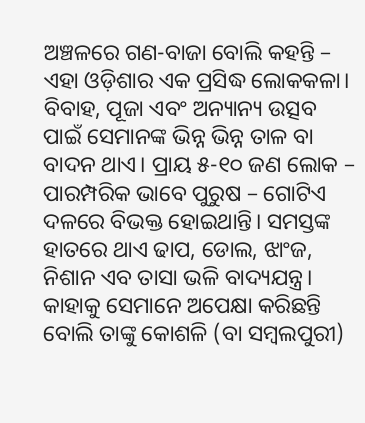ଅଞ୍ଚଳରେ ଗଣ-ବାଜା ବୋଲି କହନ୍ତି – ଏହା ଓଡ଼ିଶାର ଏକ ପ୍ରସିଦ୍ଧ ଲୋକକଳା। ବିବାହ, ପୂଜା ଏବଂ ଅନ୍ୟାନ୍ୟ ଉତ୍ସବ ପାଇଁ ସେମାନଙ୍କ ଭିନ୍ନ ଭିନ୍ନ ତାଳ ବା ବାଦନ ଥାଏ। ପ୍ରାୟ ୫-୧୦ ଜଣ ଲୋକ – ପାରମ୍ପରିକ ଭାବେ ପୁରୁଷ – ଗୋଟିଏ ଦଳରେ ବିଭକ୍ତ ହୋଇଥାନ୍ତି। ସମସ୍ତଙ୍କ ହାତରେ ଥାଏ ଢାପ, ଡୋଲ, ଝାଂଜ, ନିଶାନ ଏବ ତାସା ଭଳି ବାଦ୍ୟଯନ୍ତ୍ର।
କାହାକୁ ସେମାନେ ଅପେକ୍ଷା କରିଛନ୍ତି ବୋଲି ତାଙ୍କୁ କୋଶଳି (ବା ସମ୍ବଲପୁରୀ)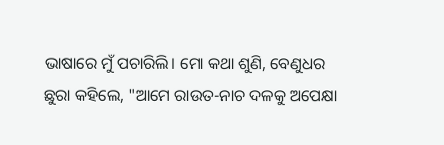ଭାଷାରେ ମୁଁ ପଚାରିଲି। ମୋ କଥା ଶୁଣି, ବେଣୁଧର ଛୁରା କହିଲେ, "ଆମେ ରାଉତ-ନାଚ ଦଳକୁ ଅପେକ୍ଷା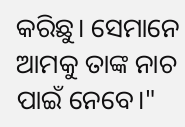କରିଛୁ। ସେମାନେ ଆମକୁ ତାଙ୍କ ନାଚ ପାଇଁ ନେବେ।"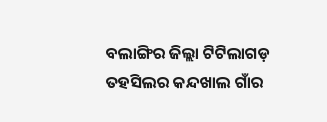ବଲାଙ୍ଗିର ଜିଲ୍ଲା ଟିଟିଲାଗଡ଼ ତହସିଲର କନ୍ଦଖାଲ ଗାଁର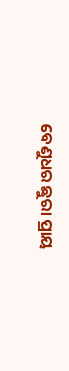ବେଣୁଧର ଛୁରା ପ୍ରାୟ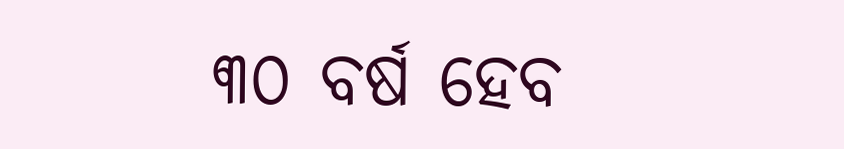୩୦ ବର୍ଷ ହେବ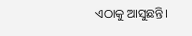ଏଠାକୁ ଆସୁଛନ୍ତି।